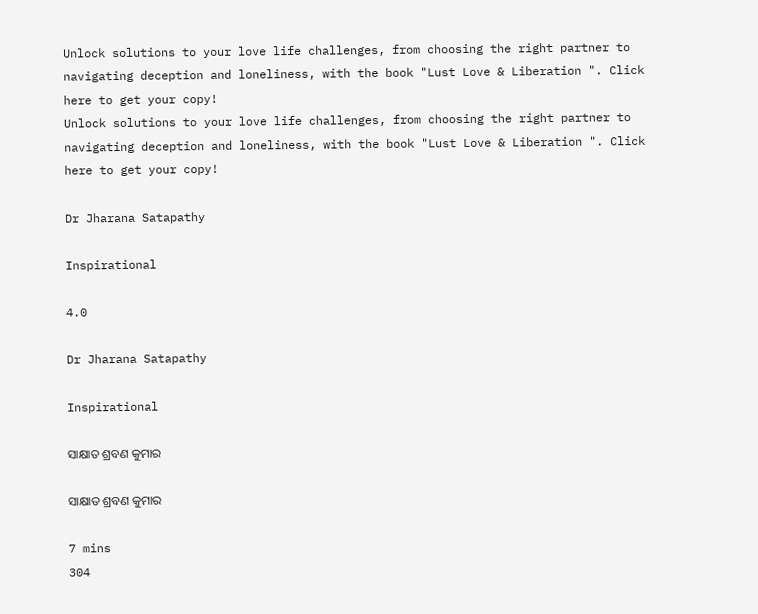Unlock solutions to your love life challenges, from choosing the right partner to navigating deception and loneliness, with the book "Lust Love & Liberation ". Click here to get your copy!
Unlock solutions to your love life challenges, from choosing the right partner to navigating deception and loneliness, with the book "Lust Love & Liberation ". Click here to get your copy!

Dr Jharana Satapathy

Inspirational

4.0

Dr Jharana Satapathy

Inspirational

ସାକ୍ଷାତ ଶ୍ରବଣ କୁମାର

ସାକ୍ଷାତ ଶ୍ରବଣ କୁମାର

7 mins
304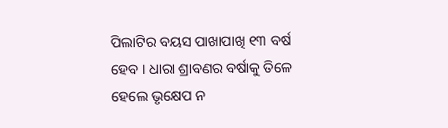ପିଲାଟିର ବୟସ ପାଖାପାଖି ୧୩ ବର୍ଷ ହେବ । ଧାରା ଶ୍ରାବଣର ବର୍ଷାକୁ ତିଳେ ହେଲେ ଭୃକ୍ଷେପ ନ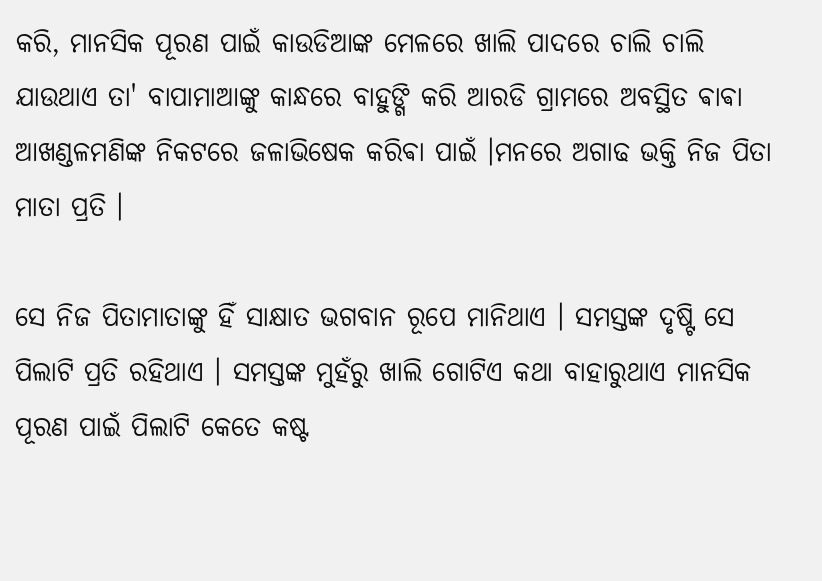କରି, ମାନସିକ ପୂରଣ ପାଇଁ କାଉଡିଆଙ୍କ ମେଳରେ ଖାଲି ପାଦରେ ଚାଲି ଚାଲି ଯାଉଥାଏ ତା' ବାପାମାଆଙ୍କୁ କାନ୍ଧରେ ବାହୁଙ୍ଗି କରି ଆରଡି ଗ୍ରାମରେ ଅବସ୍ଥିତ ଵାଵା ଆଖଣ୍ଡଳମଣିଙ୍କ ନିକଟରେ ଜଳାଭିଷେକ କରିଵା ପାଇଁ ।ମନରେ ଅଗାଢ ଭକ୍ତି ନିଜ ପିତା ମାତା ପ୍ରତି ।

ସେ ନିଜ ପିତାମାତାଙ୍କୁ ହିଁ ସାକ୍ଷାତ ଭଗବାନ ରୂପେ ମାନିଥାଏ । ସମସ୍ତଙ୍କ ଦୃଷ୍ଟି ସେ ପିଲାଟି ପ୍ରତି ରହିଥାଏ । ସମସ୍ତଙ୍କ ମୁହଁରୁ ଖାଲି ଗୋଟିଏ କଥା ବାହାରୁଥାଏ ମାନସିକ ପୂରଣ ପାଇଁ ପିଲାଟି କେତେ କଷ୍ଟ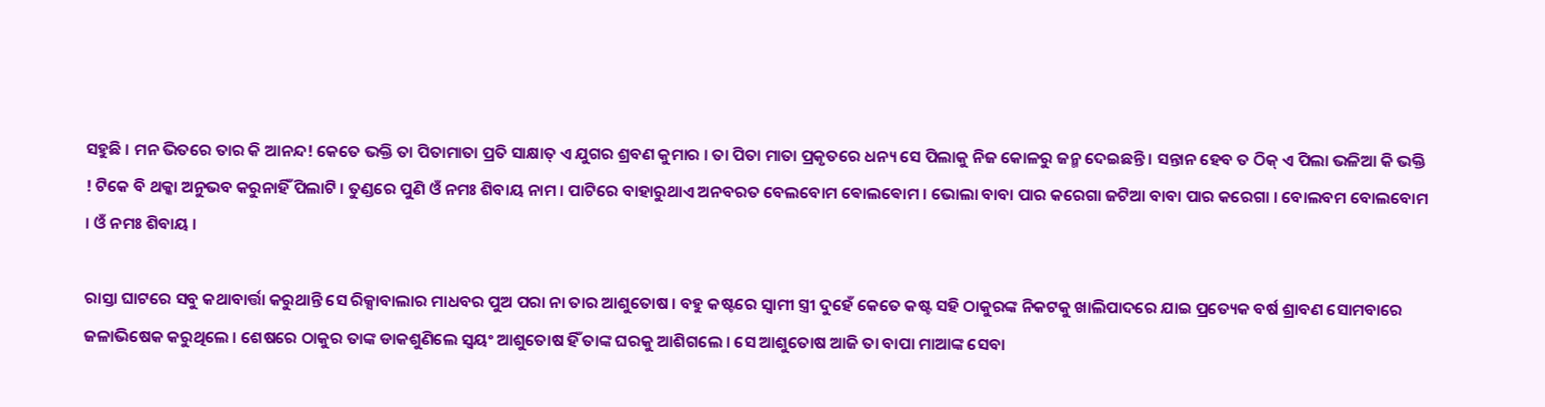ସହୁଛି । ମନ ଭିତରେ ତାର କି ଆନନ୍ଦ! କେତେ ଭକ୍ତି ତା ପିତାମାତା ପ୍ରତି ସାକ୍ଷାତ୍ ଏ ଯୁଗର ଶ୍ରବଣ କୁମାର । ତା ପିତା ମାତା ପ୍ରକୃତରେ ଧନ୍ୟ ସେ ପିଲାକୁ ନିଜ କୋଳରୁ ଜନ୍ମ ଦେଇଛନ୍ତି । ସନ୍ତାନ ହେବ ତ ଠିକ୍ ଏ ପିଲା ଭଳିଆ କି ଭକ୍ତି ! ଟିକେ ବି ଥକ୍କା ଅନୁଭବ କରୁନାହିଁ ପିଲାଟି । ତୁଣ୍ଡରେ ପୁଣି ଓଁ ନମଃ ଶିବାୟ ନାମ । ପାଟିରେ ବାହାରୁଥାଏ ଅନବରତ ବେଲବୋମ ଵୋଲଵୋମ । ଭୋଲା ବାବା ପାର କରେଗା ଜଟିଆ ବାବା ପାର କରେଗା । ବୋଲବମ ବୋଲବୋମ । ଓଁ ନମଃ ଶିବାୟ ।

ରାସ୍ତା ଘାଟରେ ସବୁ କଥାବାର୍ତ୍ତା କରୁଥାନ୍ତି ସେ ରିକ୍ସାବାଲାର ମାଧବର ପୁଅ ପରା ନା ତାର ଆଶୁତୋଷ । ବହୁ କଷ୍ଟରେ ସ୍ବାମୀ ସ୍ତ୍ରୀ ଦୁହେଁ କେତେ କଷ୍ଟ ସହି ଠାକୁରଙ୍କ ନିକଟକୁ ଖାଲିପାଦରେ ଯାଇ ପ୍ରତ୍ୟେକ ବର୍ଷ ଶ୍ରାବଣ ସୋମବାରେ ଜଳାଭିଷେକ କରୁଥିଲେ । ଶେଷରେ ଠାକୁର ତାଙ୍କ ଡାକଶୁଣିଲେ ସ୍ବୟଂ ଆଶୁତୋଷ ହିଁ ତାଙ୍କ ଘରକୁ ଆଶିଗଲେ । ସେ ଆଶୁତୋଷ ଆଜି ତା ବାପା ମାଆଙ୍କ ସେବା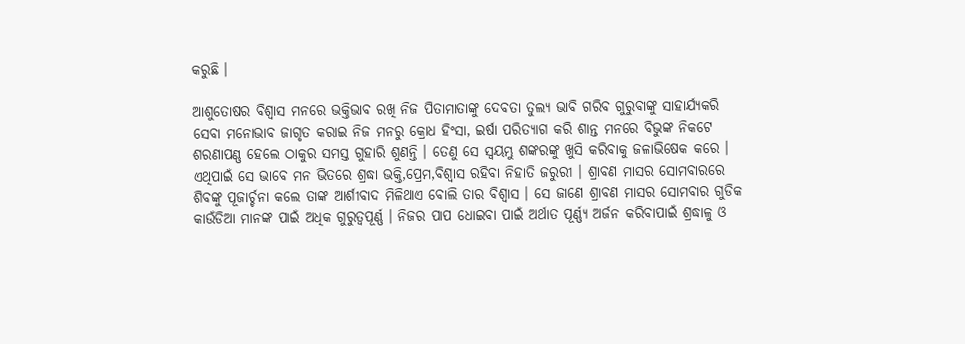କରୁଛି ।

ଆଶୁତୋଷର ବିଶ୍ବାସ ମନରେ ଭକ୍ତିଭାବ ରଖି ନିଜ ପିତାମାତାଙ୍କୁ ଦେବତା ତୁଲ୍ୟ ଭାବି ଗରିବ ଗୁରୁବାଙ୍କୁ ସାହାର୍ଯ୍ୟକରି ସେବା ମନୋଭାବ ଜାଗୃତ କରାଇ ନିଜ ମନରୁ କ୍ରୋଧ ହିଂସା, ଇର୍ଷା ପରିତ୍ୟାଗ କରି ଶାନ୍ତ ମନରେ ବିଭୁଙ୍କ ନିକଟେ ଶରଣାପଣ୍ଣ ହେଲେ ଠାକୁର ସମସ୍ତ ଗୁହାରି ଶୁଣନ୍ତି । ତେଣୁ ସେ ସ୍ବୟମ୍ଭୁ ଶଙ୍କରଙ୍କୁ ଖୁସି କରିବାକୁ ଜଳାଭିଷେକ କରେ । ଏଥିପାଇଁ ସେ ଭାବେ ମନ ଭିତରେ ଶ୍ରଦ୍ଧା ଭକ୍ତି,ପ୍ରେମ,ବିଶ୍ବାସ ରହିବା ନିହାତି ଜରୁରୀ । ଶ୍ରାବଣ ମାସର ସୋମବାରରେ ଶିବଙ୍କୁ ପୂଜାର୍ଚ୍ଚନା କଲେ ତାଙ୍କ ଆର୍ଶୀବାଦ ମିଳିଥାଏ ବୋଲି ତାର ବିଶ୍ୱାସ । ସେ ଜାଣେ ଶ୍ରାବଣ ମାସର ସୋମବାର ଗୁଡିକ କାଉଁଡିଆ ମାନଙ୍କ ପାଇଁ ଅଧିକ ଗୁରୁତ୍ୱପୂର୍ଣ୍ଣ । ନିଜର ପାପ ଧୋଇବା ପାଇଁ ଅର୍ଥାତ ପୂର୍ଣ୍ଣ୍ୟ ଅର୍ଜନ କରିବାପାଇଁ ଶ୍ରଦ୍ଧାଳୁ ଓ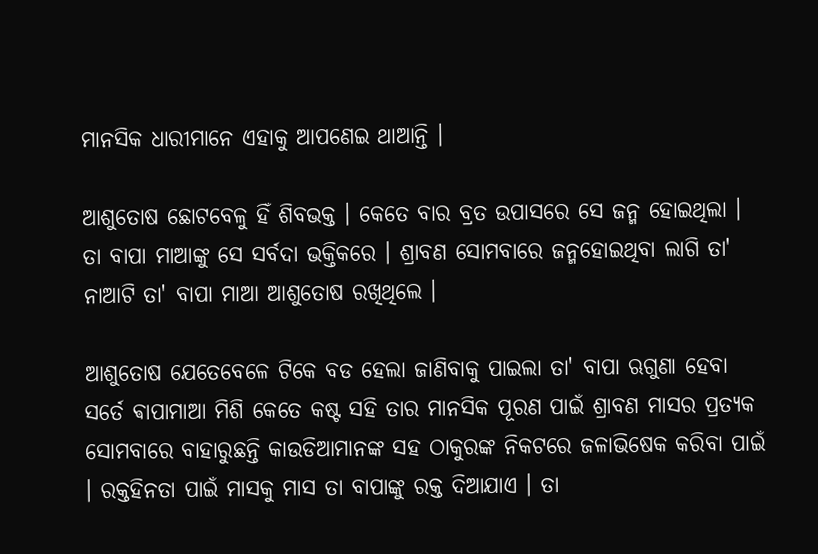ମାନସିକ ଧାରୀମାନେ ଏହାକୁ ଆପଣେଇ ଥାଆନ୍ତି ।

ଆଶୁତୋଷ ଛୋଟବେଳୁ ହିଁ ଶିବଭକ୍ତ । କେତେ ବାର ବ୍ରତ ଉପାସରେ ସେ ଜନ୍ମ ହୋଇଥିଲା । ତା ବାପା ମାଆଙ୍କୁ ସେ ସର୍ବଦା ଭକ୍ତିକରେ । ଶ୍ରାବଣ ସୋମବାରେ ଜନ୍ମହୋଇଥିବା ଲାଗି ତା' ନାଆଟି ତା' ବାପା ମାଆ ଆଶୁତୋଷ ରଖିଥିଲେ ।

ଆଶୁତୋଷ ଯେତେବେଳେ ଟିକେ ବଡ ହେଲା ଜାଣିବାକୁ ପାଇଲା ତା' ବାପା ଋଗୁଣା ହେବା ସର୍ତେ ଵାପାମାଆ ମିଶି କେତେ କଷ୍ଟ ସହି ତାର ମାନସିକ ପୂରଣ ପାଇଁ ଶ୍ରାବଣ ମାସର ପ୍ରତ୍ୟକ ସୋମବାରେ ବାହାରୁଛନ୍ତି କାଉଡିଆମାନଙ୍କ ସହ ଠାକୁରଙ୍କ ନିକଟରେ ଜଳାଭିଷେକ କରିବା ପାଇଁ । ରକ୍ତହିନତା ପାଇଁ ମାସକୁ ମାସ ତା ବାପାଙ୍କୁ ରକ୍ତ ଦିଆଯାଏ । ତା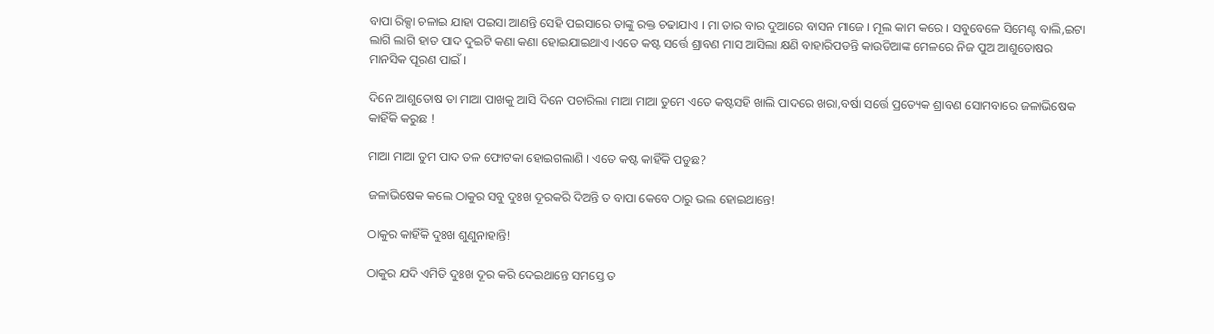ବାପା ରିକ୍ସା ଚଳାଇ ଯାହା ପଇସା ଆଣନ୍ତି ସେହି ପଇସାରେ ତାଙ୍କୁ ରକ୍ତ ଚଢାଯାଏ । ମା ତାର ବାର ଦୁଆରେ ବାସନ ମାଜେ । ମୂଲ କାମ କରେ । ସବୁବେଳେ ସିମେଣ୍ଟ ବାଲି,ଇଟା ଲାଗି ଲାଗି ହାତ ପାଦ ଦୁଇଟି କଣା କଣା ହୋଇଯାଇଥାଏ ।ଏତେ କଷ୍ଟ ସର୍ତ୍ତେ ଶ୍ରାବଣ ମାସ ଆସିଲା କ୍ଷଣି ବାହାରିପଡନ୍ତି କାଉଡିଆଙ୍କ ମେଳରେ ନିଜ ପୁଅ ଆଶୁତୋଷର ମାନସିକ ପୂରଣ ପାଇଁ ।

ଦିନେ ଆଶୁତୋଷ ତା ମାଆ ପାଖକୁ ଆସି ଦିନେ ପଚାରିଲା ମାଆ ମାଆ ତୁମେ ଏତେ କଷ୍ଟସହି ଖାଲି ପାଦରେ ଖରା,ବର୍ଷା ସର୍ତ୍ତେ ପ୍ରତ୍ୟେକ ଶ୍ରାବଣ ସୋମବାରେ ଜଳାଭିଷେକ କାହିଁକି କରୁଛ !

ମାଆ ମାଆ ତୁମ ପାଦ ତଳ ଫୋଟକା ହୋଇଗଲାଣି । ଏତେ କଷ୍ଟ କାହିଁକି ପଡୁଛ?

ଜଳାଭିଷେକ କଲେ ଠାକୁର ସବୁ ଦୁଃଖ ଦୂରକରି ଦିଅନ୍ତି ତ ବାପା କେବେ ଠାରୁ ଭଲ ହୋଇଥାନ୍ତେ!

ଠାକୁର କାହିଁକି ଦୁଃଖ ଶୁଣୁନାହାନ୍ତି!

ଠାକୁର ଯଦି ଏମିତି ଦୁଃଖ ଦୂର କରି ଦେଇଥାନ୍ତେ ସମସ୍ତେ ତ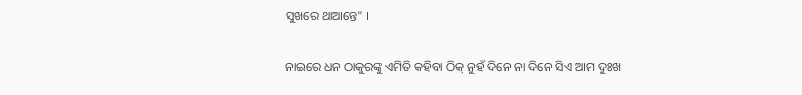ସୁଖରେ ଥାଆନ୍ତେ" ।

ନାଇରେ ଧନ ଠାକୁରଙ୍କୁ ଏମିତି କହିବା ଠିକ୍ ନୁହଁ ଦିନେ ନା ଦିନେ ସିଏ ଆମ ଦୁଃଖ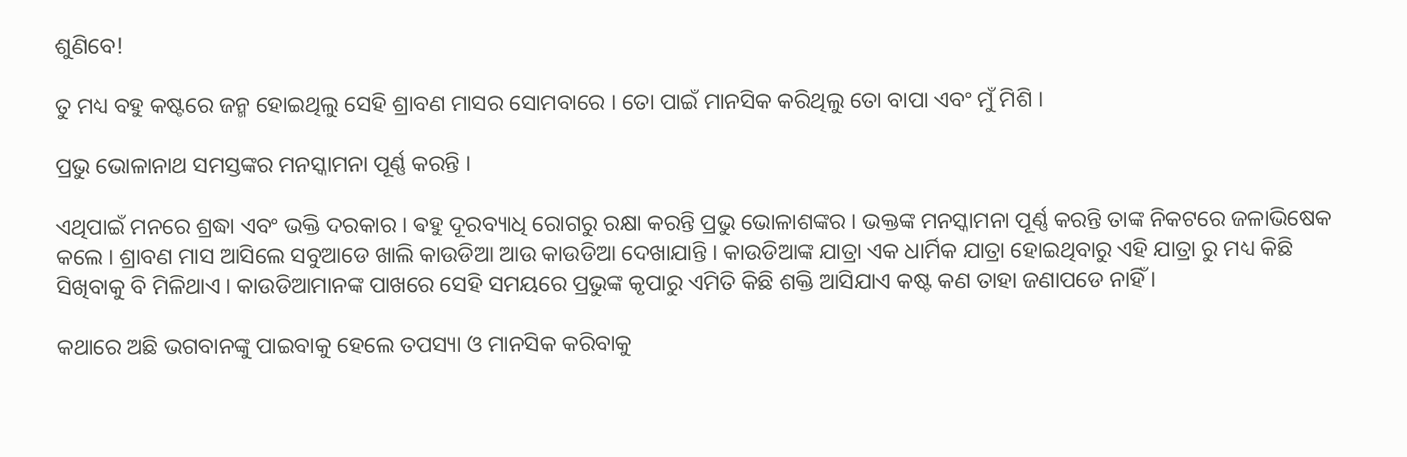ଶୁଣିବେ!

ତୁ ମଧ୍ୟ ବହୁ କଷ୍ଟରେ ଜନ୍ମ ହୋଇଥିଲୁ ସେହି ଶ୍ରାବଣ ମାସର ସୋମବାରେ । ତୋ ପାଇଁ ମାନସିକ କରିଥିଲୁ ତୋ ବାପା ଏବଂ ମୁଁ ମିଶି ।

ପ୍ରଭୁ ଭୋଳାନାଥ ସମସ୍ତଙ୍କର ମନସ୍କାମନା ପୂର୍ଣ୍ଣ କରନ୍ତି ।

ଏଥିପାଇଁ ମନରେ ଶ୍ରଦ୍ଧା ଏବଂ ଭକ୍ତି ଦରକାର । ଵହୁ ଦୂରବ୍ୟାଧି ରୋଗରୁ ରକ୍ଷା କରନ୍ତି ପ୍ରଭୁ ଭୋଳାଶଙ୍କର । ଭକ୍ତଙ୍କ ମନସ୍କାମନା ପୂର୍ଣ୍ଣ କରନ୍ତି ତାଙ୍କ ନିକଟରେ ଜଳାଭିଷେକ କଲେ । ଶ୍ରାବଣ ମାସ ଆସିଲେ ସବୁଆଡେ ଖାଲି କାଉଡିଆ ଆଉ କାଉଡିଆ ଦେଖାଯାନ୍ତି । କାଉଡିଆଙ୍କ ଯାତ୍ରା ଏକ ଧାର୍ମିକ ଯାତ୍ରା ହୋଇଥିବାରୁ ଏହି ଯାତ୍ରା ରୁ ମଧ୍ୟ କିଛି ସିଖିବାକୁ ବି ମିଳିଥାଏ । କାଉଡିଆମାନଙ୍କ ପାଖରେ ସେହି ସମୟରେ ପ୍ରଭୁଙ୍କ କୃପାରୁ ଏମିତି କିଛି ଶକ୍ତି ଆସିଯାଏ କଷ୍ଟ କଣ ତାହା ଜଣାପଡେ ନାହିଁ ।

କଥାରେ ଅଛି ଭଗବାନଙ୍କୁ ପାଇବାକୁ ହେଲେ ତପସ୍ୟା ଓ ମାନସିକ କରିବାକୁ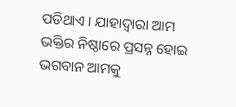ପଡିଥାଏ । ଯାହାଦ୍ୱାରା ଆମ ଭକ୍ତିର ନିଷ୍ଠାରେ ପ୍ରସନ୍ନ ହୋଇ ଭଗବାନ ଆମକୁ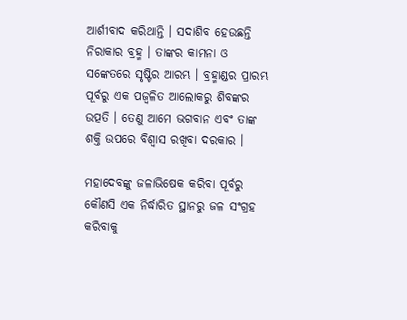ଆର୍ଶୀବାଦ କରିଥାନ୍ତି । ସଦାଶିବ ହେଉଛନ୍ତି ନିରାକାର ବ୍ରହ୍ମ । ତାଙ୍କର କାମନା ଓ ସଙ୍କେତରେ ସୃଷ୍ଟିର ଆରମ୍ଭ । ବ୍ରହ୍ମାଣ୍ଡର ପ୍ରାରମ୍ଭ ପୂର୍ବରୁ ଏକ ପଜ୍ୱଳିତ ଆଲୋକରୁ ଶିବଙ୍କର ଉତ୍ପତି । ତେଣୁ ଆମେ ଭଗବାନ ଏବଂ ତାଙ୍କ ଶକ୍ତି ଉପରେ ବିଶ୍ବାସ ରଖିବା ଦରକାର ।

ମହାଦେବଙ୍କୁ ଜଳାଭିଷେକ କରିବା ପୂର୍ବରୁ କୌଣସି ଏକ ନିର୍ଦ୍ଧାରିତ ସ୍ଥାନରୁ ଜଳ ସଂଗ୍ରହ କରିବାକୁ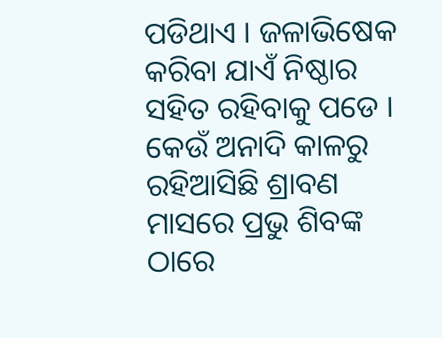ପଡିଥାଏ । ଜଳାଭିଷେକ କରିବା ଯାଏଁ ନିଷ୍ଠାର ସହିତ ରହିବାକୁ ପଡେ । କେଉଁ ଅନାଦି କାଳରୁ ରହିଆସିଛି ଶ୍ରାବଣ ମାସରେ ପ୍ରଭୁ ଶିବଙ୍କ ଠାରେ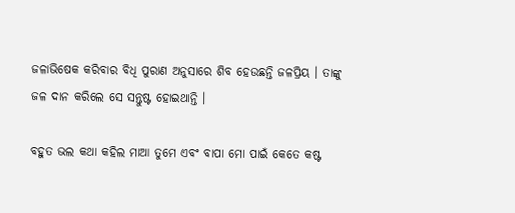ଜଳାଭିଷେକ କରିବାର ବିଧି ପୁରାଣ ଅନୁସାରେ ଶିବ ହେଉଛନ୍ତି ଜଳପ୍ରିୟ । ତାଙ୍କୁ ଜଳ ଦାନ କରିଲେ ସେ ସନ୍ତୁଷ୍ଟ ହୋଇଥାନ୍ତି ।

ବହୁତ ଭଲ କଥା କହିଲ ମାଆ ତୁମେ ଏବଂ ବାପା ମୋ ପାଇଁ କେତେ କଷ୍ଟ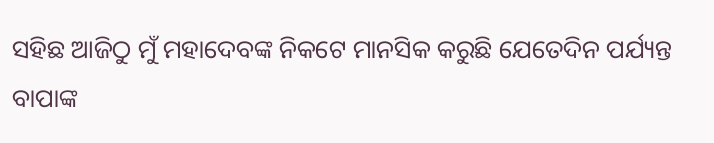ସହିଛ ଆଜିଠୁ ମୁଁ ମହାଦେବଙ୍କ ନିକଟେ ମାନସିକ କରୁଛି ଯେତେଦିନ ପର୍ଯ୍ୟନ୍ତ ବାପାଙ୍କ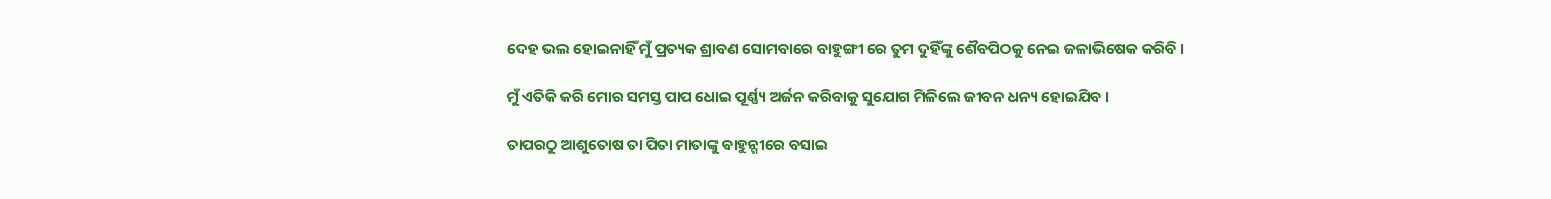ଦେହ ଭଲ ହୋଇନାହିଁ ମୁଁ ପ୍ରତ୍ୟକ ଶ୍ରାବଣ ସୋମବାରେ ବାହୁଙ୍ଗୀ ରେ ତୁମ ଦୁହିଁଙ୍କୁ ଶୈବପିଠକୁ ନେଇ ଜଳାଭିଷେକ କରିବି ।

ମୁଁ ଏତିକି କରି ମୋର ସମସ୍ତ ପାପ ଧୋଇ ପୂର୍ଣ୍ଣ୍ୟ ଅର୍ଜନ କରିବାକୁ ସୁଯୋଗ ମିଳିଲେ ଜୀବନ ଧନ୍ୟ ହୋଇଯିବ ।

ତାପରଠୁ ଆଶୁତୋଷ ତା ପିତା ମାତାଙ୍କୁ ଵାହୁନ୍ଗୀରେ ବସାଇ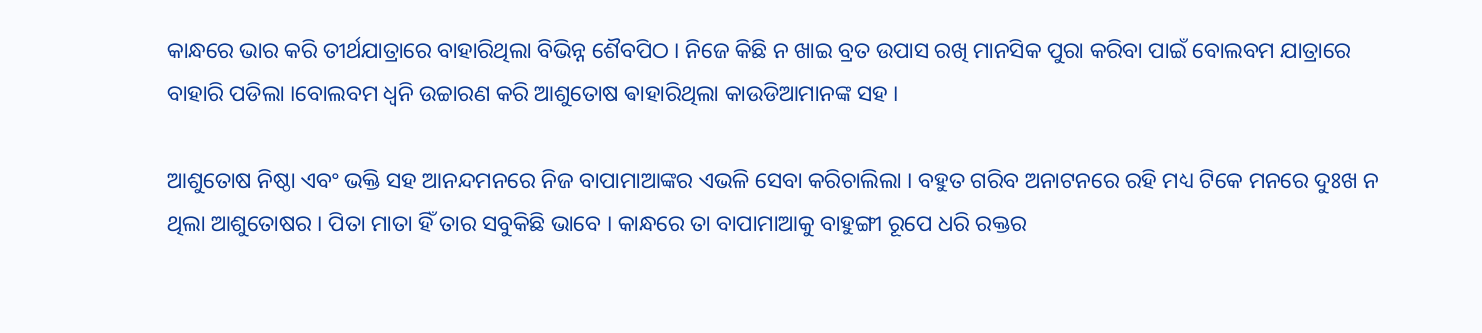କାନ୍ଧରେ ଭାର କରି ତୀର୍ଥଯାତ୍ରାରେ ବାହାରିଥିଲା ବିଭିନ୍ନ ଶୈବପିଠ । ନିଜେ କିଛି ନ ଖାଇ ବ୍ରତ ଉପାସ ରଖି ମାନସିକ ପୁରା କରିବା ପାଇଁ ବୋଲବମ ଯାତ୍ରାରେ ବାହାରି ପଡିଲା ।ବୋଲବମ ଧ୍ୱନି ଉଚ୍ଚାରଣ କରି ଆଶୁତୋଷ ଵାହାରିଥିଲା କାଉଡିଆମାନଙ୍କ ସହ ।

ଆଶୁତୋଷ ନିଷ୍ଠା ଏବଂ ଭକ୍ତି ସହ ଆନନ୍ଦମନରେ ନିଜ ବାପାମାଆଙ୍କର ଏଭଳି ସେବା କରିଚାଲିଲା । ବହୁତ ଗରିବ ଅନାଟନରେ ରହି ମଧ୍ୟ ଟିକେ ମନରେ ଦୁଃଖ ନ ଥିଲା ଆଶୁତୋଷର । ପିତା ମାତା ହିଁ ତାର ସବୁକିଛି ଭାବେ । କାନ୍ଧରେ ତା ବାପାମାଆକୁ ବାହୁଙ୍ଗୀ ରୂପେ ଧରି ରକ୍ତର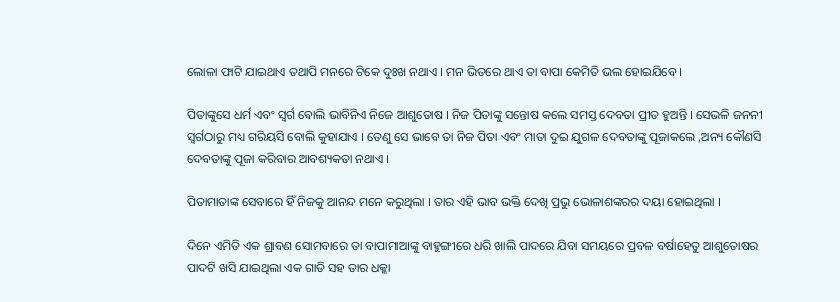ଲୋଳା ଫାଟି ଯାଇଥାଏ ତଥାପି ମନରେ ଟିକେ ଦୁଃଖ ନଥାଏ । ମନ ଭିତରେ ଥାଏ ତା ବାପା କେମିତି ଭଲ ହୋଇଯିବେ ।

ପିତାଙ୍କୁସେ ଧର୍ମ ଏବଂ ସ୍ବର୍ଗ ଵୋଲି ଭାବିନିଏ ନିଜେ ଆଶୁତୋଷ । ନିଜ ପିତାଙ୍କୁ ସନ୍ତୋଷ କଲେ ସମସ୍ତ ଦେବତା ପ୍ରୀତ ହୁଅନ୍ତି । ସେଭଳି ଜନନୀ ସ୍ବର୍ଗଠାରୁ ମଧ୍ୟ ଗରିୟସି ବୋଲି କୁହାଯାଏ । ତେଣୁ ସେ ଭାବେ ତା ନିଜ ପିତା ଏବଂ ମାତା ଦୁଇ ଯୁଗଳ ଦେବତାଙ୍କୁ ପୂଜାକଲେ ,ଅନ୍ୟ କୌଣସି ଦେବତାଙ୍କୁ ପୂଜା କରିବାର ଆବଶ୍ୟକତା ନଥାଏ ।

ପିତାମାତାଙ୍କ ସେବାରେ ହିଁ ନିଜକୁ ଆନନ୍ଦ ମନେ କରୁଥିଲା । ତାର ଏହି ଭାବ ଭକ୍ତି ଦେଖି ପ୍ରଭୁ ଭୋଳାଶଙ୍କରର ଦୟା ହୋଇଥିଲା ।

ଦିନେ ଏମିତି ଏକ ଶ୍ରାବଣ ସୋମବାରେ ତା ବାପାମାଆଙ୍କୁ ବାହୁଙ୍ଗୀରେ ଧରି ଖାଲି ପାଦରେ ଯିବା ସମୟରେ ପ୍ରବଳ ବର୍ଷାହେତୁ ଆଶୁତୋଷର ପାଦଟି ଖସି ଯାଇଥିଲା ଏକ ଗାଡି ସହ ତାର ଧକ୍କା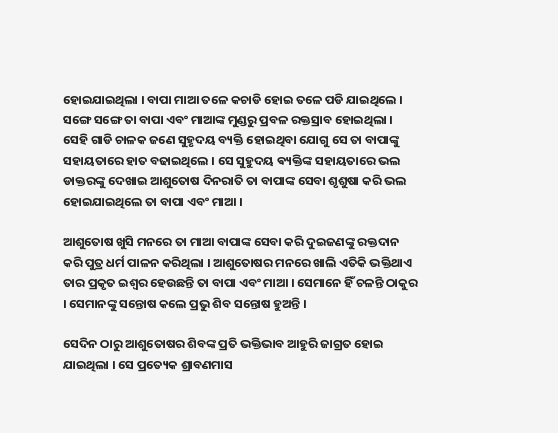ହୋଇଯାଇଥିଲା । ବାପା ମାଆ ତଳେ କଚାଡି ହୋଇ ତଳେ ପଡି ଯାଇଥିଲେ । ସଙ୍ଗେ ସଙ୍ଗେ ତା ବାପା ଏବଂ ମାଆଙ୍କ ମୁଣ୍ଡରୁ ପ୍ରବଳ ରକ୍ତସ୍ରାବ ହୋଇଥିଲା । ସେହି ଗାଡି ଚାଳକ ଜଣେ ସୁହୃଦୟ ବ୍ୟକ୍ତି ହୋଇଥିବା ଯୋଗୁ ସେ ତା ବାପାଙ୍କୁ ସହାୟତାରେ ହାତ ବଢାଇଥିଲେ । ସେ ସୁହୁଦୟ ଵ୍ୟକ୍ତିଙ୍କ ସହାୟତାରେ ଭଲ ଡାକ୍ତରଙ୍କୁ ଦେଖାଇ ଆଶୁତୋଷ ଦିନରାତି ତା ବାପାଙ୍କ ସେବା ଶୃଶୁଷା କରି ଭଲ ହୋଇଯାଇଥିଲେ ତା ବାପା ଏବଂ ମାଆ ।

ଆଶୁତୋଷ ଖୁସି ମନରେ ତା ମାଆ ବାପାଙ୍କ ସେବା କରି ଦୁଇଜଣଙ୍କୁ ରକ୍ତଦାନ କରି ପୁତ୍ର ଧର୍ମ ପାଳନ କରିଥିଲା । ଆଶୁତୋଷର ମନରେ ଖାଲି ଏତିକି ଭକ୍ତିଥାଏ ତାର ପ୍ରକୃତ ଇଶ୍ବର ହେଉଛନ୍ତି ତା ବାପା ଏବଂ ମାଆ । ସେମାନେ ହିଁ ଚଳନ୍ତି ଠାକୁର । ସେମାନଙ୍କୁ ସନ୍ତୋଷ କଲେ ପ୍ରଭୁ ଶିବ ସନ୍ତୋଷ ହୁଅନ୍ତି ।

ସେଦିନ ଠାରୁ ଆଶୁତୋଷର ଶିବଙ୍କ ପ୍ରତି ଭକ୍ତିଭାବ ଆହୁରି ଜାଗ୍ରତ ହୋଇ ଯାଇଥିଲା । ସେ ପ୍ରତ୍ୟେକ ଶ୍ରାବଣମାସ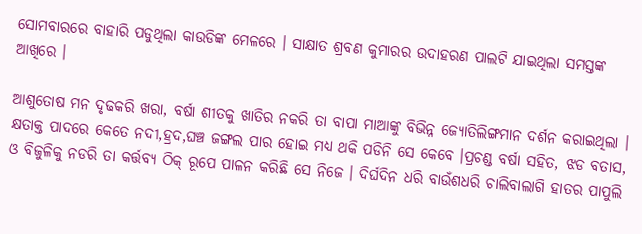ସୋମବାରରେ ବାହାରି ପଡୁଥିଲା କାଉଡିଙ୍କ ମେଳରେ । ସାକ୍ଷାତ ଶ୍ରବଣ କୁମାରର ଉଦାହରଣ ପାଲଟି ଯାଇଥିଲା ସମସ୍ତଙ୍କ ଆଖିରେ ।

ଆଶୁତୋଷ ମନ ଦୃଢକରି ଖରା, ବର୍ଷା ଶୀତକୁ ଖାତିର ନକରି ତା ବାପା ମାଆଙ୍କୁ ବିଭିନ୍ନ ଜ୍ୟୋତିଲିଙ୍ଗମାନ ଦର୍ଶନ କରାଇଥିଲା । କ୍ଷତାକ୍ତ ପାଦରେ କେତେ ନଦୀ,ହ୍ରଦ,ଘଞ୍ଚ ଜଙ୍ଗଲ ପାର ହୋଇ ମଧ୍ୟ ଥକି ପଡିନି ସେ କେବେ ।ପ୍ରଚଣ୍ଡ ବର୍ଷା ସହିତ, ଝଡ ବତାସ, ଓ ବିଜୁଳିକୁ ନଡରି ତା କର୍ତ୍ତବ୍ୟ ଠିକ୍ ରୂପେ ପାଳନ କରିଛି ସେ ନିଜେ । ଦିର୍ଘଦିନ ଧରି ବାଉଁଶଧରି ଚାଲିବାଲାଗି ହାତର ପାପୁଲି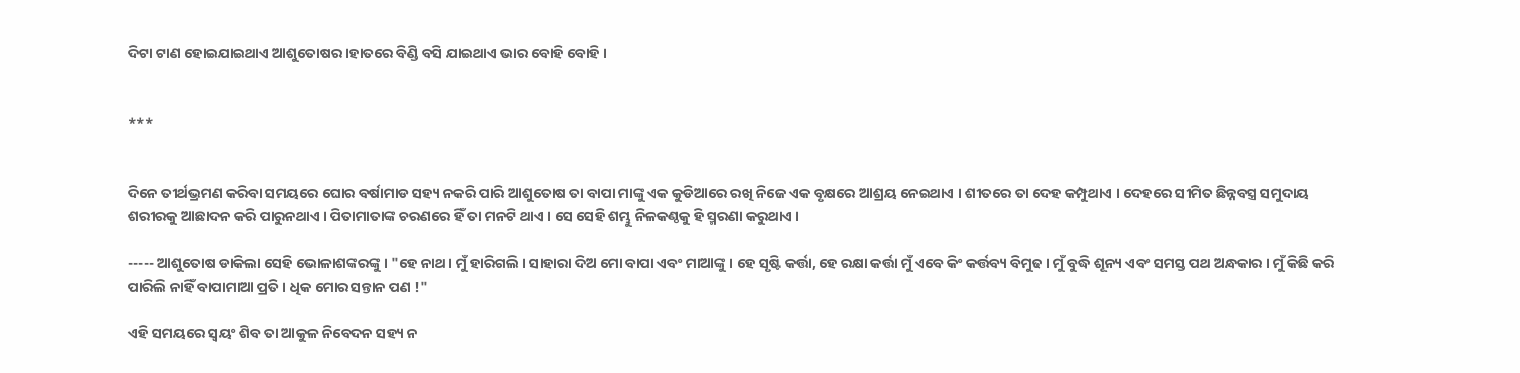ଦିଟା ଟାଣ ହୋଇଯାଇଥାଏ ଆଶୁତୋଷର ।ହାତରେ ବିଣ୍ଡି ବସି ଯାଇଥାଏ ଭାର ବୋହି ବୋହି ।


***


ଦିନେ ତୀର୍ଥଭ୍ରମଣ କରିବା ସମୟରେ ଘୋର ବର୍ଷାମାଡ ସହ୍ୟ ନକରି ପାରି ଆଶୁତୋଷ ତା ବାପା ମାଙ୍କୁ ଏକ କୁଡିଆରେ ରଖି ନିଜେ ଏକ ବୃକ୍ଷରେ ଆଶ୍ରୟ ନେଇଥାଏ । ଶୀତରେ ତା ଦେହ କମ୍ପୁଥାଏ । ଦେହରେ ସୀମିତ ଛିନ୍ନବସ୍ତ୍ର ସମୁଦାୟ ଶରୀରକୁ ଆଛାଦନ କରି ପାରୁନଥାଏ । ପିତାମାତାଙ୍କ ଚରଣରେ ହିଁ ତା ମନଟି ଥାଏ । ସେ ସେହି ଶମ୍ଭୁ ନିଳକଣ୍ଠକୁ ହି ସ୍ମରଣା କରୁଥାଏ ।

----- ଆଶୁତୋଷ ଡାକିଲା ସେହି ଭୋଳାଶଙ୍କରଙ୍କୁ । "ହେ ନାଥ । ମୁଁ ହାରିଗଲି । ସାହାରା ଦିଅ ମୋ ବାପା ଏବଂ ମାଆଙ୍କୁ । ହେ ସୃଷ୍ଟି କର୍ତ୍ତା, ହେ ରକ୍ଷା କର୍ତ୍ତା ମୁଁ ଏବେ କିଂ କର୍ତ୍ତବ୍ୟ ବିମୁଢ । ମୁଁ ବୁଦ୍ଧି ଶୂନ୍ୟ ଏବଂ ସମସ୍ତ ପଥ ଅନ୍ଧକାର । ମୁଁ କିଛି କରି ପାରିଲି ନାହିଁ ବାପାମାଆ ପ୍ରତି । ଧିକ ମୋର ସନ୍ତାନ ପଣ !"

ଏହି ସମୟରେ ସ୍ବୟଂ ଶିବ ତା ଆକୁଳ ନିବେଦନ ସହ୍ୟ ନ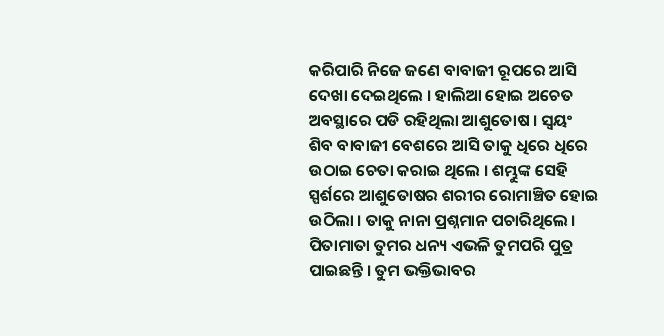କରିପାରି ନିଜେ ଜଣେ ବାବାଜୀ ରୂପରେ ଆସି ଦେଖା ଦେଇଥିଲେ । ହାଲିଆ ହୋଇ ଅଚେତ ଅବସ୍ଥାରେ ପଡି ରହିଥିଲା ଆଶୁତୋଷ । ସ୍ବୟଂ ଶିବ ବାବାଜୀ ବେଶରେ ଆସି ତାକୁ ଧିରେ ଧିରେ ଉଠାଇ ଚେତା କରାଇ ଥିଲେ । ଶମ୍ଭୁଙ୍କ ସେହି ସ୍ପର୍ଶରେ ଆଶୁତୋଷର ଶରୀର ରୋମାଞ୍ଚିତ ହୋଇ ଉଠିଲା । ତାକୁ ନାନା ପ୍ରଶ୍ନମାନ ପଚାରିଥିଲେ । ପିତାମାତା ତୁମର ଧନ୍ୟ ଏଭଳି ତୁମପରି ପୁତ୍ର ପାଇଛନ୍ତି । ତୁମ ଭକ୍ତିଭାବର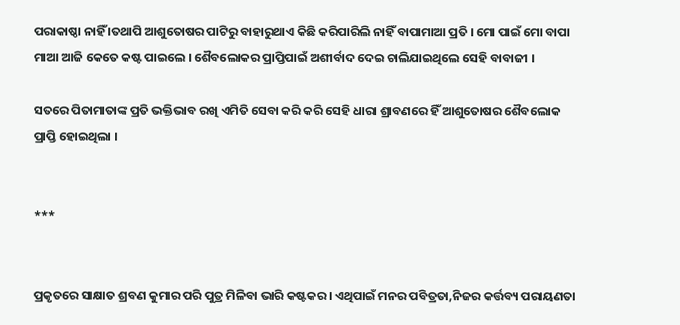ପରାକାଷ୍ଠା ନାହିଁ ।ତଥାପି ଆଶୁତୋଷର ପାଟିରୁ ବାହାରୁଥାଏ କିଛି କରିପାରିଲି ନାହିଁ ବାପାମାଆ ପ୍ରତି । ମୋ ପାଇଁ ମୋ ବାପା ମାଆ ଆଜି କେତେ କଷ୍ଟ ପାଇଲେ । ଶୈବଲୋକର ପ୍ରାପ୍ତିପାଇଁ ଅଶୀର୍ବାଦ ଦେଇ ଚାଲିଯାଇଥିଲେ ସେହି ବାବାଜୀ ।

ସତରେ ପିତାମାତାଙ୍କ ପ୍ରତି ଭକ୍ତିଭାବ ରଖି ଏମିତି ସେବା କରି କରି ସେହି ଧାରା ଶ୍ରାବଣରେ ହିଁ ଆଶୁତୋଷର ଶୈବଲୋକ ପ୍ରାପ୍ତି ହୋଇଥିଲା ।


***


ପ୍ରକୃତରେ ସାକ୍ଷାତ ଶ୍ରବଣ କୁମାର ପରି ପୁତ୍ର ମିଳିବା ଭାରି କଷ୍ଟକର । ଏଥିପାଇଁ ମନର ପବିତ୍ରତା,ନିଜର କର୍ତ୍ତବ୍ୟ ପରାୟଣତା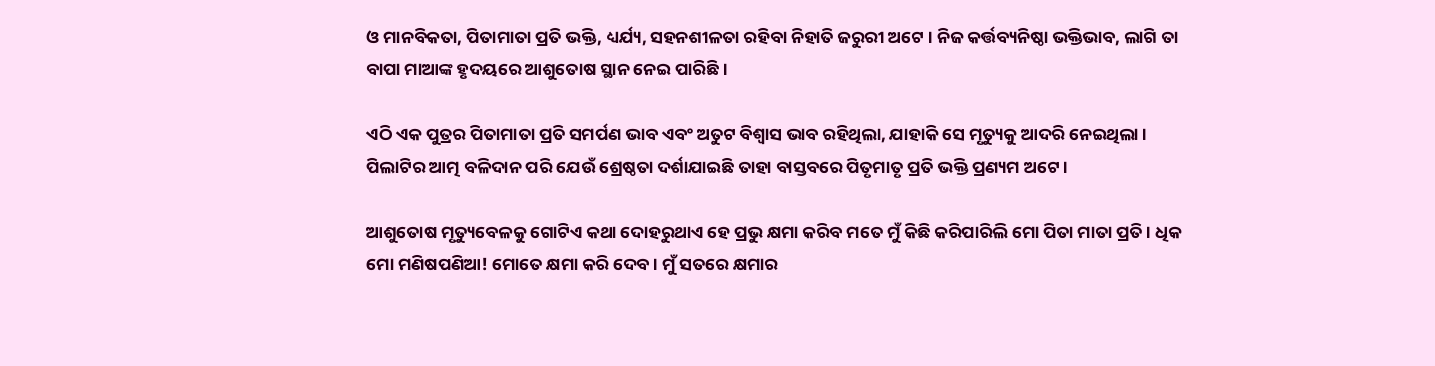ଓ ମାନବିକତା, ପିତାମାତା ପ୍ରତି ଭକ୍ତି, ଧ୍ୟର୍ଯ୍ୟ, ସହନଶୀଳତା ରହିବା ନିହାତି ଜରୁରୀ ଅଟେ । ନିଜ କର୍ତ୍ତବ୍ୟନିଷ୍ଠା ଭକ୍ତିଭାବ, ଲାଗି ତା ବାପା ମାଆଙ୍କ ହୃଦୟରେ ଆଶୁତୋଷ ସ୍ଥାନ ନେଇ ପାରିଛି ।

ଏଠି ଏକ ପୁତ୍ରର ପିତାମାତା ପ୍ରତି ସମର୍ପଣ ଭାବ ଏବଂ ଅତୁଟ ବିଶ୍ବାସ ଭାବ ରହିଥିଲା, ଯାହାକି ସେ ମୃତ୍ୟୁକୁ ଆଦରି ନେଇଥିଲା । ପିଲାଟିର ଆତ୍ମ ବଳିଦାନ ପରି ଯେଉଁ ଶ୍ରେଷ୍ଠତା ଦର୍ଶାଯାଇଛି ତାହା ବାସ୍ତବରେ ପିତୃମାତୃ ପ୍ରତି ଭକ୍ତି ପ୍ରଣ୍ୟମ ଅଟେ ।

ଆଶୁତୋଷ ମୃତ୍ୟୁବେଳକୁ ଗୋଟିଏ କଥା ଦୋହରୁଥାଏ ହେ ପ୍ରଭୁ କ୍ଷମା କରିବ ମତେ ମୁଁ କିଛି କରିପାରିଲି ମୋ ପିତା ମାତା ପ୍ରତି । ଧିକ ମୋ ମଣିଷପଣିଆ! ମୋତେ କ୍ଷମା କରି ଦେବ । ମୁଁ ସତରେ କ୍ଷମାର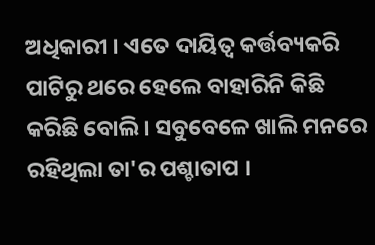ଅଧିକାରୀ । ଏତେ ଦାୟିତ୍ବ କର୍ତ୍ତବ୍ୟକରି ପାଟିରୁ ଥରେ ହେଲେ ବାହାରିନି କିଛି କରିଛି ବୋଲି । ସବୁବେଳେ ଖାଲି ମନରେ ରହିଥିଲା ତା'ର ପଶ୍ଚାତାପ ।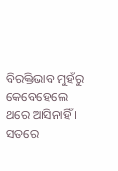ବିରକ୍ତିଭାବ ମୁହଁରୁ କେବେହେଲେ ଥରେ ଆସିନାହିଁ । ସତରେ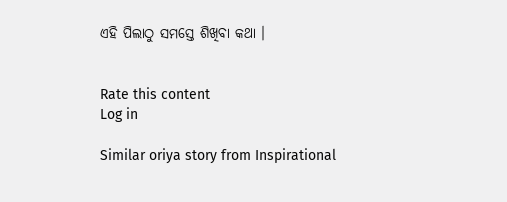ଏହି ପିଲାଠୁ ସମସ୍ତେ ଶିଖିବା କଥା ।


Rate this content
Log in

Similar oriya story from Inspirational